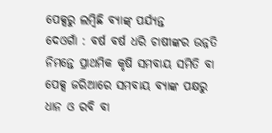ପେକ୍ସରୁ ଲମ୍ବିଛି ବ୍ୟାଙ୍କ୍ ପର୍ଯ୍ୟନ୍ତ
ଦେଓଗାଁ : ବର୍ଷ ବର୍ଷ ଧରି ଚାଷୀଙ୍କର ଉନ୍ନତି ନିମନ୍ତେ ପ୍ରାଥମିକ କୃଷି ସମବାୟ ସମିତି ବା ପେକ୍ସ ଜରିଆରେ ସମବାୟ ବ୍ୟାଙ୍କ ପକ୍ଷରୁ ଧାନ ଓ ରବି ବା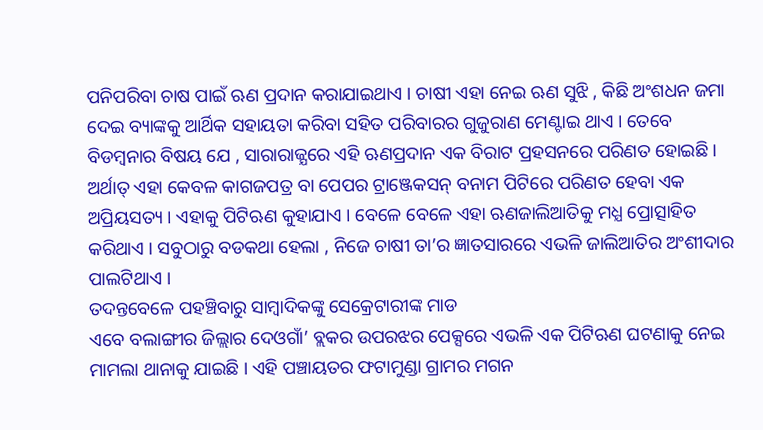ପନିପରିବା ଚାଷ ପାଇଁ ଋଣ ପ୍ରଦାନ କରାଯାଇଥାଏ । ଚାଷୀ ଏହା ନେଇ ଋଣ ସୁଝି , କିଛି ଅଂଶଧନ ଜମା ଦେଇ ବ୍ୟାଙ୍କକୁ ଆର୍ଥିକ ସହାୟତା କରିବା ସହିତ ପରିବାରର ଗୁଜୁରାଣ ମେଣ୍ଟାଇ ଥାଏ । ତେବେ ବିଡମ୍ବନାର ବିଷୟ ଯେ , ସାରାରାଜ୍ଯରେ ଏହି ଋଣପ୍ରଦାନ ଏକ ବିରାଟ ପ୍ରହସନରେ ପରିଣତ ହୋଇଛି । ଅର୍ଥାତ୍ ଏହା କେବଳ କାଗଜପତ୍ର ବା ପେପର ଟ୍ରାଞ୍ଜେକସନ୍ ବନାମ ପିଟିରେ ପରିଣତ ହେବା ଏକ ଅପ୍ରିୟସତ୍ୟ । ଏହାକୁ ପିଟିଋଣ କୁହାଯାଏ । ବେଳେ ବେଳେ ଏହା ଋଣଜାଲିଆତିକୁ ମଧ୍ଯ ପ୍ରୋତ୍ସାହିତ କରିଥାଏ । ସବୁଠାରୁ ବଡକଥା ହେଲା , ନିଜେ ଚାଷୀ ତା’ର ଜ୍ଞାତସାରରେ ଏଭଳି ଜାଲିଆତିର ଅଂଶୀଦାର ପାଲଟିଥାଏ ।
ତଦନ୍ତବେଳେ ପହଞ୍ଚିବାରୁ ସାମ୍ବାଦିକଙ୍କୁ ସେକ୍ରେଟାରୀଙ୍କ ମାଡ
ଏବେ ବଲାଙ୍ଗୀର ଜିଲ୍ଲାର ଦେଓଗାଁ’ ବ୍ଲକର ଉପରଝର ପେକ୍ସରେ ଏଭଳି ଏକ ପିଟିଋଣ ଘଟଣାକୁ ନେଇ ମାମଲା ଥାନାକୁ ଯାଇଛି । ଏହି ପଞ୍ଚାୟତର ଫଟାମୁଣ୍ଡା ଗ୍ରାମର ମଗନ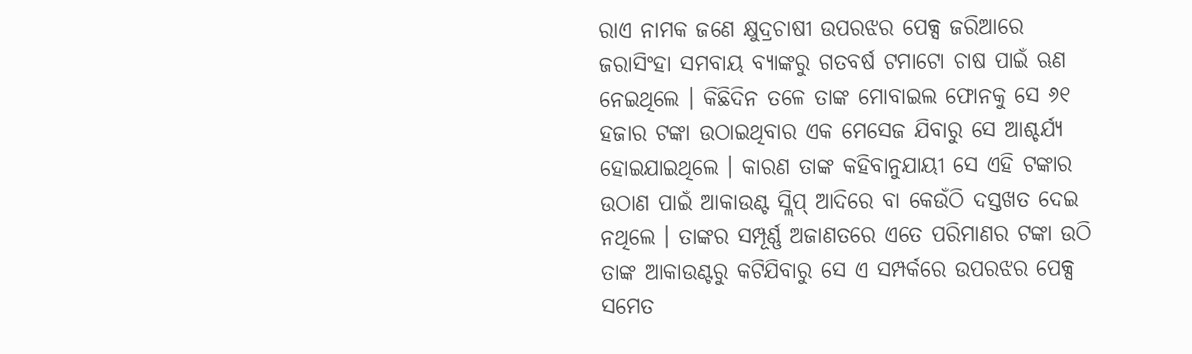ରାଏ ନାମକ ଜଣେ କ୍ଷୁଦ୍ରଚାଷୀ ଉପରଝର ପେକ୍ସ ଜରିଆରେ ଜରାସିଂହା ସମବାୟ ବ୍ୟାଙ୍କରୁ ଗତବର୍ଷ ଟମାଟୋ ଚାଷ ପାଇଁ ଋଣ ନେଇଥିଲେ । କିଛିଦିନ ତଳେ ତାଙ୍କ ମୋବାଇଲ ଫୋନକୁ ସେ ୬୧ ହଜାର ଟଙ୍କା ଉଠାଇଥିବାର ଏକ ମେସେଜ ଯିବାରୁ ସେ ଆଶ୍ଚର୍ଯ୍ୟ ହୋଇଯାଇଥିଲେ । କାରଣ ତାଙ୍କ କହିବାନୁଯାୟୀ ସେ ଏହି ଟଙ୍କାର ଉଠାଣ ପାଇଁ ଆକାଉଣ୍ଟ ସ୍ଲିପ୍ ଆଦିରେ ବା କେଉଁଠି ଦସ୍ତଖତ ଦେଇ ନଥିଲେ । ତାଙ୍କର ସମ୍ପୂର୍ଣ୍ଣ ଅଜାଣତରେ ଏତେ ପରିମାଣର ଟଙ୍କା ଉଠି ତାଙ୍କ ଆକାଉଣ୍ଟରୁ କଟିଯିବାରୁ ସେ ଏ ସମ୍ପର୍କରେ ଉପରଝର ପେକ୍ସ ସମେତ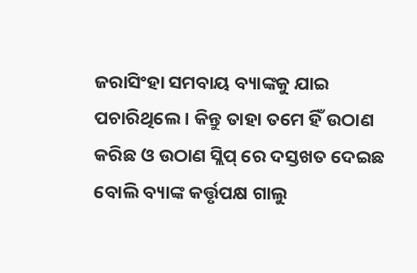ଜରାସିଂହା ସମବାୟ ବ୍ୟାଙ୍କକୁ ଯାଇ ପଚାରିଥିଲେ । କିନ୍ତୁ ତାହା ତମେ ହିଁ ଉଠାଣ କରିଛ ଓ ଉଠାଣ ସ୍ଲିପ୍ ରେ ଦସ୍ତଖତ ଦେଇଛ ବୋଲି ବ୍ୟାଙ୍କ କର୍ତ୍ତୃପକ୍ଷ ଗାଲୁ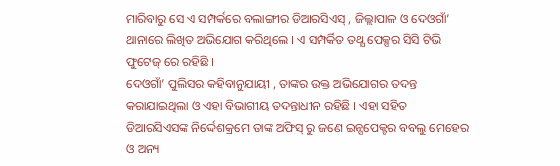ମାରିବାରୁ ସେ ଏ ସମ୍ପର୍କରେ ବଲାଙ୍ଗୀର ଡିଆରସିଏସ୍ , ଜିଲ୍ଲାପାଳ ଓ ଦେଓଗାଁ’ ଥାନାରେ ଲିଖିତ ଅଭିଯୋଗ କରିଥିଲେ । ଏ ସମ୍ପର୍କିତ ତଥ୍ଯ ପେକ୍ସର ସିସି ଟିଭି ଫୁଟେଜ୍ ରେ ରହିଛି ।
ଦେଓଗାଁ’ ପୁଲିସର କହିବାନୁଯାୟୀ , ତାଙ୍କର ଉକ୍ତ ଅଭିଯୋଗର ତଦନ୍ତ କରାଯାଇଥିଲା ଓ ଏହା ବିଭାଗୀୟ ତଦନ୍ତାଧୀନ ରହିଛି । ଏହା ସହିତ ଡିଆରସିଏସଙ୍କ ନିର୍ଦ୍ଦେଶକ୍ରମେ ତାଙ୍କ ଅଫିସ୍ ରୁ ଜଣେ ଇନ୍ସପେକ୍ଟର ବବଲୁ ମେହେର ଓ ଅନ୍ୟ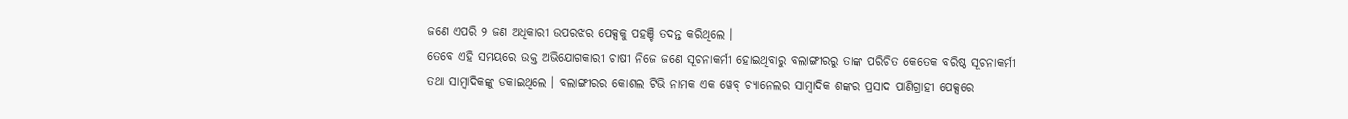ଜଣେ ଏପରି ୨ ଜଣ ଅଧିକାରୀ ଉପରଝର ପେକ୍ସକୁ ପହଞ୍ଚି ତଦନ୍ତ କରିଥିଲେ ।
ତେବେ ଏହି ସମୟରେ ଉକ୍ତ ଅଭିଯୋଗକାରୀ ଚାଷୀ ନିଜେ ଜଣେ ସୂଚନାକର୍ମୀ ହୋଇଥିବାରୁ ବଲାଙ୍ଗୀରରୁ ତାଙ୍କ ପରିଚିତ କେତେକ ବରିଷ୍ଠ ସୂଚନାକର୍ମୀ ତଥା ସାମ୍ବାଦିକଙ୍କୁ ଡକାଇଥିଲେ । ବଲାଙ୍ଗୀରର କୋଶଲ ଟିଭି ନାମକ ଏକ ୱେବ୍ ଚ୍ୟାନେଲର ସାମ୍ବାଦିକ ଶଙ୍କର ପ୍ରସାଦ ପାଣିଗ୍ରାହୀ ପେକ୍ସରେ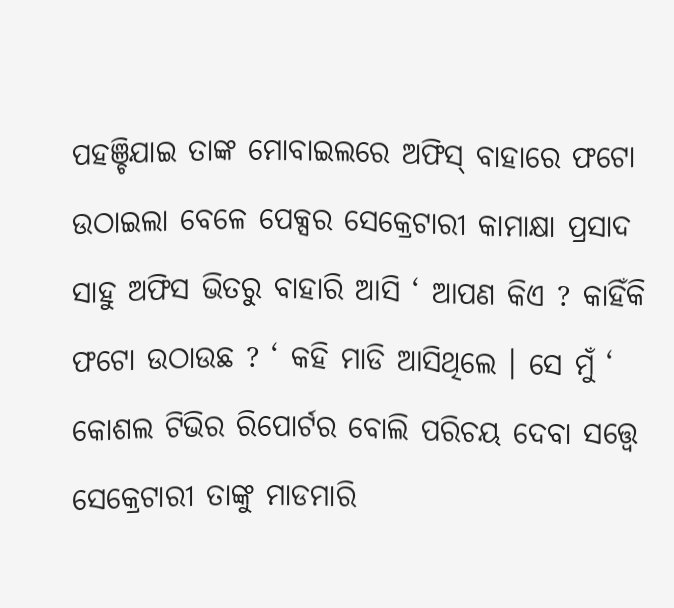ପହଞ୍ଚିଯାଇ ତାଙ୍କ ମୋବାଇଲରେ ଅଫିସ୍ ବାହାରେ ଫଟୋ ଉଠାଇଲା ବେଳେ ପେକ୍ସର ସେକ୍ରେଟାରୀ କାମାକ୍ଷା ପ୍ରସାଦ ସାହୁ ଅଫିସ ଭିତରୁ ବାହାରି ଆସି ‘ ଆପଣ କିଏ ? କାହିଁକି ଫଟୋ ଉଠାଉଛ ? ‘ କହି ମାଡି ଆସିଥିଲେ । ସେ ମୁଁ ‘ କୋଶଲ ଟିଭିର ରିପୋର୍ଟର ବୋଲି ପରିଚୟ ଦେବା ସତ୍ତ୍ବେ ସେକ୍ରେଟାରୀ ତାଙ୍କୁ ମାଡମାରି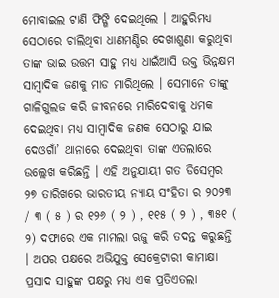ମୋବାଇଲ ଟାଣି ଫିଙ୍ଗି ଦେଇଥିଲେ । ଆହୁରିମଧ୍ୟ ସେଠାରେ ଚାଲିଥିବା ଧାଣମଣ୍ଡିର ଦେଖାଶୁଣା କରୁଥିବା ତାଙ୍କ ଭାଇ ଉତ୍ତମ ସାହୁ ମଧ୍ଯ ଧାଇଁଆସି ଉକ୍ତ ଭିନ୍ନକ୍ଷମ ସାମ୍ବାଦିକ ଜଣକୁ ମାଡ ମାରିଥିଲେ । ସେମାନେ ତାଙ୍କୁ ଗାଳିଗୁଲଜ କରି ଜୀବନରେ ମାରିଦେବାକୁ ଧମକ ଦେଇଥିବା ମଧ୍ଯ ସାମ୍ବାଦିକ ଜଣକ ସେଠାରୁ ଯାଇ ଦେଓଗାଁ’ ଥାନାରେ ଦେଇଥିବା ତାଙ୍କ ଏତଲାରେ ଉଲ୍ଲେଖ କରିଛନ୍ତି । ଏହି ଅନୁଯାୟୀ ଗତ ଡିସେମ୍ବର ୨୭ ତାରିଖରେ ଭାରତୀୟ ନ୍ୟାୟ ସଂହିତା ର ୨୦୨୩ / ୩ ( ୫ ) ର ୧୨୬ ( ୨ ) , ୧୧୫ ( ୨ ) , ୩୫୧ ( ୨) ଦଫାରେ ଏକ ମାମଲା ଋଜୁ କରି ତଦନ୍ତ କରୁଛନ୍ତି । ଅପର ପକ୍ଷରେ ଅଭିଯୁକ୍ତ ସେକ୍ରେଟାରୀ କାମାକ୍ଷା ପ୍ରସାଦ ସାହୁଙ୍କ ପକ୍ଷରୁ ମଧ୍ଯ ଏକ ପ୍ରତିଏତଲା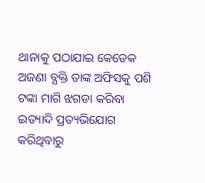ଥାନାକୁ ପଠାଯାଇ କେତେକ ଅଜଣା ବ୍ଯକ୍ତି ତାଙ୍କ ଅଫିସକୁ ପଶି ଟଙ୍କା ମାଗି ଝଗଡା କରିବା ଇତ୍ୟାଦି ପ୍ରତ୍ୟଭିଯୋଗ କରିଥିବାରୁ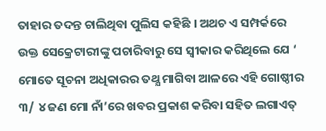ତାହାର ତଦନ୍ତ ଚାଲିଥିବା ପୁଲିସ କହିଛି । ଅଥଚ ଏ ସମ୍ପର୍କରେ ଉକ୍ତ ସେକ୍ରେଟାରୀଙ୍କୁ ପଚାରିବାରୁ ସେ ସ୍ବୀକାର କରିଥିଲେ ଯେ ‘ ମୋତେ ସୂଚନା ଅଧିକାରର ତଥ୍ଯ ମାଗିବା ଆଳରେ ଏହି ଗୋଷ୍ଠୀର ୩/ ୪ ଜଣ ମୋ ନାଁ’ରେ ଖବର ପ୍ରକାଶ କରିବା ସହିତ ଲଗାଏତ୍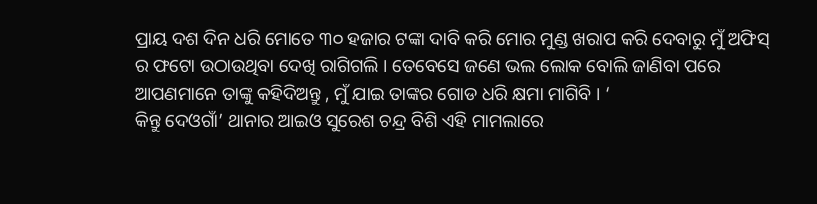ପ୍ରାୟ ଦଶ ଦିନ ଧରି ମୋତେ ୩୦ ହଜାର ଟଙ୍କା ଦାବି କରି ମୋର ମୁଣ୍ଡ ଖରାପ କରି ଦେବାରୁ ମୁଁ ଅଫିସ୍ ର ଫଟୋ ଉଠାଉଥିବା ଦେଖି ରାଗିଗଲି । ତେବେସେ ଜଣେ ଭଲ ଲୋକ ବୋଲି ଜାଣିବା ପରେ ଆପଣମାନେ ତାଙ୍କୁ କହିଦିଅନ୍ତୁ , ମୁଁ ଯାଇ ତାଙ୍କର ଗୋଡ ଧରି କ୍ଷମା ମାଗିବି । ‘
କିନ୍ତୁ ଦେଓଗାଁ’ ଥାନାର ଆଇଓ ସୁରେଶ ଚନ୍ଦ୍ର ବିଶି ଏହି ମାମଲାରେ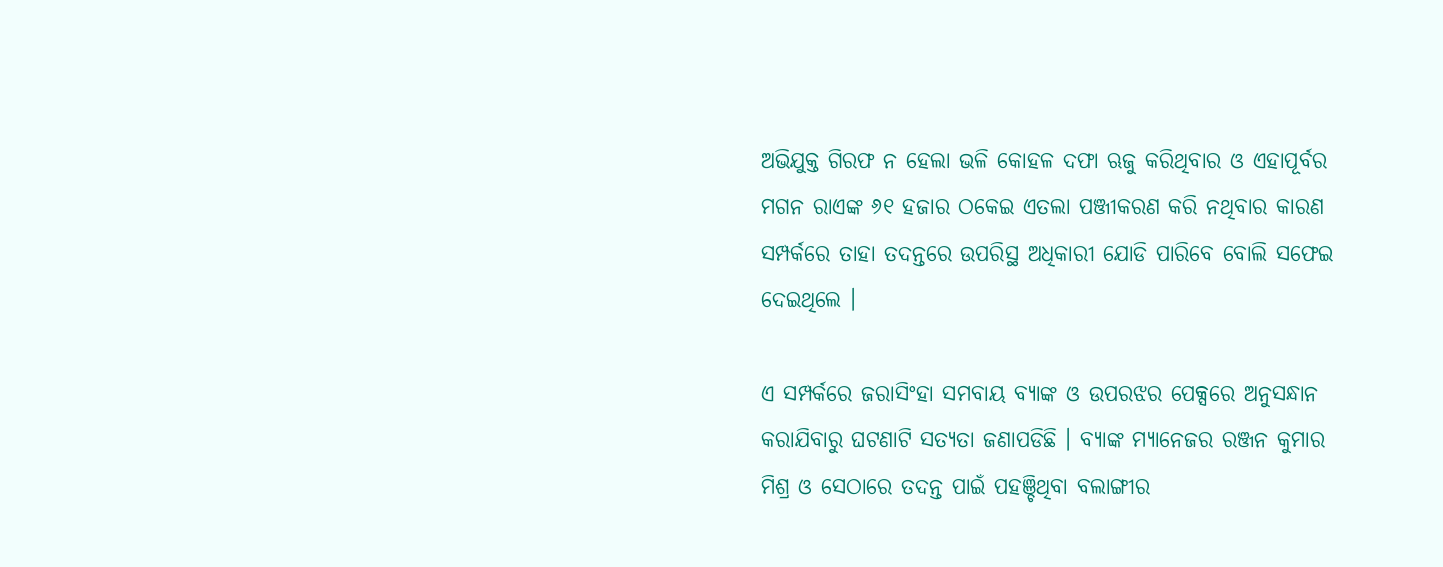ଅଭିଯୁକ୍ତ ଗିରଫ ନ ହେଲା ଭଳି କୋହଳ ଦଫା ଋଜୁ କରିଥିବାର ଓ ଏହାପୂର୍ବର ମଗନ ରାଏଙ୍କ ୬୧ ହଜାର ଠକେଇ ଏତଲା ପଞ୍ଜୀକରଣ କରି ନଥିବାର କାରଣ ସମ୍ପର୍କରେ ତାହା ତଦନ୍ତରେ ଉପରିସ୍ଥ ଅଧିକାରୀ ଯୋଡି ପାରିବେ ବୋଲି ସଫେଇ ଦେଇଥିଲେ ।

ଏ ସମ୍ପର୍କରେ ଜରାସିଂହା ସମବାୟ ବ୍ୟାଙ୍କ ଓ ଉପରଝର ପେକ୍ସରେ ଅନୁସନ୍ଧାନ କରାଯିବାରୁ ଘଟଣାଟି ସତ୍ଯତା ଜଣାପଡିଛି । ବ୍ୟାଙ୍କ ମ୍ୟାନେଜର ରଞ୍ଜନ କୁମାର ମିଶ୍ର ଓ ସେଠାରେ ତଦନ୍ତ ପାଇଁ ପହଞ୍ଚିଥିବା ବଲାଙ୍ଗୀର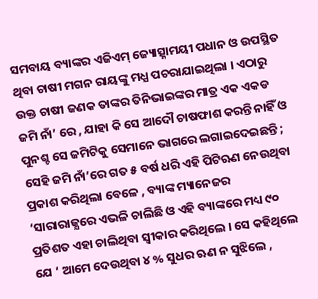ସମବାୟ ବ୍ୟାଙ୍କର ଏଜିଏମ୍ ଜ୍ୟୋତ୍ସ୍ନାମୟୀ ପଧାନ ଓ ଉପସ୍ଥିତ ଥିବା ଚାଷୀ ମଗନ ରାୟଙ୍କୁ ମଧ୍ଯ ପଚରାଯାଇଥିଲା । ଏଠାରୁ ଉକ୍ତ ଚାଷୀ ଜଣକ ତାଙ୍କର ତିନିଭାଇଙ୍କର ମାତ୍ର ଏକ ଏକଡ ଜମି ନାଁ’ ରେ , ଯାହା କି ସେ ଆଦୌ ଚାଷଫାଶ କରନ୍ତି ନାହିଁ ଓ ପୁନଶ୍ଚ ସେ ଜମିଟିକୁ ସେମାନେ ଭାଗରେ ଲଗାଇଦେଇଛନ୍ତି ; ସେହି ଜମି ନାଁ’ରେ ଗତ ୫ ବର୍ଷ ଧରି ଏହି ପିଟିଋଣ ନେଉଥିବା ପ୍ରକାଶ କରିଥିଲା ବେଳେ , ବ୍ୟାଙ୍କ ମ୍ୟାନେଜର ‘ସାରାରାଜ୍ଯରେ ଏଭଳି ଚାଲିଛି ଓ ଏହି ବ୍ୟାଙ୍କରେ ମଧ୍ୟ ୯୦ ପ୍ରତିଶତ ଏହା ଚାଲିଥିବା ସ୍ବୀକାର କରିଥିଲେ । ସେ କହିଥିଲେ ଯେ ‘ ଆମେ ଦେଉଥିବା ୪ % ସୁଧର ଋଣ ନ ସୁଝିଲେ ,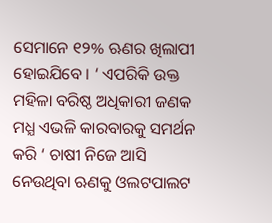ସେମାନେ ୧୨% ଋଣର ଖିଲାପୀ ହୋଇଯିବେ । ‘ ଏପରିକି ଉକ୍ତ ମହିଳା ବରିଷ୍ଠ ଅଧିକାରୀ ଜଣକ ମଧ୍ଯ ଏଭଳି କାରବାରକୁ ସମର୍ଥନ କରି ‘ ଚାଷୀ ନିଜେ ଆସି ନେଉଥିବା ଋଣକୁ ଓଲଟପାଲଟ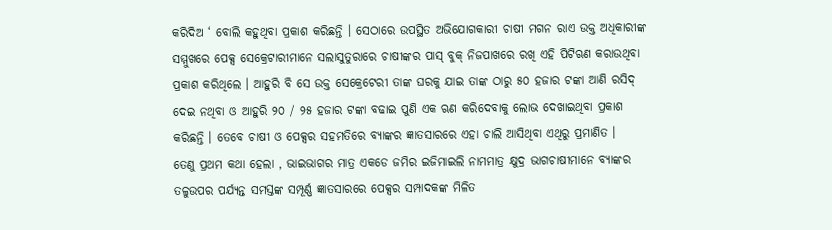କରିଦିଅ ‘ ବୋଲି କହୁଥିବା ପ୍ରକାଶ କରିଛନ୍ତି । ସେଠାରେ ଉପସ୍ଥିତ ଅଭିଯୋଗକାରୀ ଚାଷୀ ମଗନ ରାଏ ଉକ୍ତ ଅଧିକାରୀଙ୍କ ସମ୍ମୁଖରେ ପେକ୍ସ ସେକ୍ରେଟାରୀମାନେ ସଲାସୁତୁରାରେ ଚାଷୀଙ୍କର ପାସ୍ ବୁକ୍ ନିଜପାଖରେ ରଖି ଏହି ପିଟିଋଣ କରାଉଥିବା ପ୍ରକାଶ କରିଥିଲେ । ଆହୁରି ବି ସେ ଉକ୍ତ ସେକ୍ରେଟେରୀ ତାଙ୍କ ଘରକୁ ଯାଇ ତାଙ୍କ ଠାରୁ ୫୦ ହଜାର ଟଙ୍କା ଆଣି ରସିଦ୍ ଦେଇ ନଥିବା ଓ ଆହୁରି ୨୦ / ୨୫ ହଜାର ଟଙ୍କା ବଢାଇ ପୁଣି ଏକ ଋଣ କରିଦେବାକୁ ଲୋଭ ଦେଖାଇଥିବା ପ୍ରକାଶ କରିଛନ୍ତି । ତେବେ ଚାଷୀ ଓ ପେକ୍ସର ସହମତିରେ ବ୍ୟାଙ୍କର ଜ୍ଞାତସାରରେ ଏହା ଚାଲି ଆସିଥିବା ଏଥିରୁ ପ୍ରମାଣିତ ।
ତେଣୁ ପ୍ରଥମ କଥା ହେଲା , ଭାଇଭାଗର ମାତ୍ର ଏକଡେ ଜମିର ଇଜିମାଇଲି ନାମମାତ୍ର କ୍ଷୁଦ୍ର ଭାଗଚାଷୀମାନେ ବ୍ୟାଙ୍କର ତଳୁଉପର ପର୍ଯ୍ୟନ୍ତ ସମସ୍ତଙ୍କ ସମ୍ପୂର୍ଣ୍ଣ ଜ୍ଞାତସାରରେ ପେକ୍ସର ସମ୍ପାଦକଙ୍କ ମିଳିତ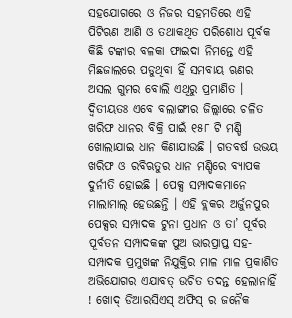ସହଯୋଗରେ ଓ ନିଜର ସହମତିରେ ଏହି ପିଟିଋଣ ଆଣି ଓ ତଥାକଥିତ ପରିଶୋଧ ପୂର୍ବକ କିଛି ଟଙ୍କାର ବଳକା ଫାଇଦା ନିମନ୍ତେ ଏହି ମିଛଜାଲରେ ପଡୁଥିବା ହିଁ ସମବାୟ ଋଣର ଅସଲ ଗୁମର ବୋଲି ଏଥିରୁ ପ୍ରମାଣିତ ।
ଦ୍ବିତୀୟତଃ ଏବେ ବଲାଙ୍ଗୀର ଜିଲ୍ଲାରେ ଚଳିତ ଖରିଫ ଧାନର ବିକ୍ରି ପାଇଁ ୧୫୮ ଟି ମଣ୍ଡି ଖୋଲାଯାଇ ଧାନ କିଣାଯାଉଛି । ଗତବର୍ଷ ଉଭୟ ଖରିଫ ଓ ରବିଋତୁର ଧାନ ମଣ୍ଡିରେ ବ୍ୟାପକ ଦୁର୍ନୀତି ହୋଇଛି । ପେକ୍ସ ସମ୍ପାଦକମାନେ ମାଲାମାଲ୍ ହେଉଛନ୍ତି । ଏହି ବ୍ଲକର ଅର୍ଜୁନପୁର ପେକ୍ସର ସମ୍ପାଦକ ଟୁନା ପ୍ରଧାନ ଓ ତା’ ପୂର୍ବର ପୂର୍ବତନ ସମ୍ପାଦକଙ୍କ ପୁଅ ଭାରପ୍ରାପ୍ତ ସହ- ସମ୍ପାଦକ ପ୍ରମୁଖଙ୍କ ନିଯୁକ୍ତିର ମାଳ ମାଳ ପ୍ରକାଶିତ ଅଭିଯୋଗର ଏଯାବତ୍ ଉଚିତ ତଦନ୍ତ ହେଲାନାହିଁ ! ଖୋଦ୍ ଡିଆରସିଏସ୍ ଅଫିସ୍ ର ଜନୈକ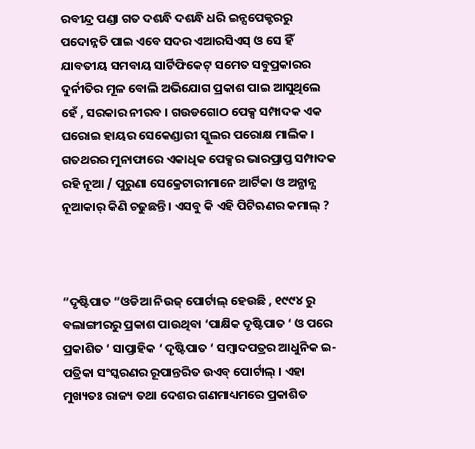ରବୀନ୍ଦ୍ର ପଣ୍ଡା ଗତ ଦଶନ୍ଧି ଦଶନ୍ଧି ଧରି ଇନ୍ସପେକ୍ଟରରୁ ପଦୋନ୍ନତି ପାଇ ଏବେ ସଦର ଏଆରସିଏସ୍ ଓ ସେ ହିଁ ଯାବତୀୟ ସମବାୟ ସାର୍ଟିଫିକେଟ୍ ସମେତ ସବୁପ୍ରକାରର ଦୁର୍ନୀତିର ମୂଳ ବୋଲି ଅଭିଯୋଗ ପ୍ରକାଶ ପାଇ ଆସୁଥିଲେ ହେଁ , ସରକାର ନୀରବ । ଗଉଡଗୋଠ ପେକ୍ସ ସମ୍ପାଦକ ଏକ ଘରୋଇ ହାୟର ସେକେଣ୍ଡାରୀ ସ୍କୁଲର ପରୋକ୍ଷ ମାଲିକ । ଗତଥରର ମୁନାଫାରେ ଏକାଧିକ ପେକ୍ସର ଭାରପ୍ରାପ୍ତ ସମ୍ପାଦକ ରହି ନୂଆ / ପୁରୁଣା ସେକ୍ରେଟାରୀମାନେ ଆର୍ଟିକା ଓ ଅନ୍ଯାନ୍ଯ ନୂଆକାର୍ କିଣି ଚଢୁଛନ୍ତି । ଏସବୁ କି ଏହି ପିଟିଋଣର କମାଲ୍ ?



“ଦୃଷ୍ଟିପାତ “ଓଡିଆ ନିଉଜ୍ ପୋର୍ଟାଲ୍ ହେଉଛି , ୧୯୯୪ ରୁ ବଲାଙ୍ଗୀରରୁ ପ୍ରକାଶ ପାଉଥିବା ‘ପାକ୍ଷିକ ଦୃଷ୍ଟିପାତ ‘ ଓ ପରେ ପ୍ରକାଶିତ ‘ ସାପ୍ତାହିକ ‘ ଦୃଷ୍ଟିପାତ ‘ ସମ୍ବାଦପତ୍ରର ଆଧୁନିକ ଇ- ପତ୍ରିକା ସଂସ୍କରଣର ରୂପାନ୍ତରିତ ଉଏବ୍ ପୋର୍ଟାଲ୍ । ଏହା ମୁଖ୍ୟତଃ ରାଜ୍ୟ ତଥା ଦେଶର ଗଣମାଧ୍ୟମରେ ପ୍ରକାଶିତ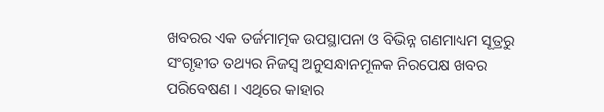ଖବରର ଏକ ତର୍ଜମାତ୍ମକ ଉପସ୍ଥାପନା ଓ ବିଭିନ୍ନ ଗଣମାଧ୍ୟମ ସୂତ୍ରରୁ ସଂଗୃହୀତ ତଥ୍ୟର ନିଜସ୍ୱ ଅନୁସନ୍ଧାନମୂଳକ ନିରପେକ୍ଷ ଖବର ପରିବେଷଣ । ଏଥିରେ କାହାର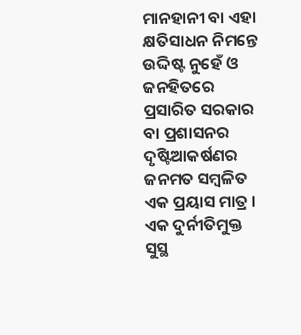ମାନହାନୀ ବା ଏହା କ୍ଷତିସାଧନ ନିମନ୍ତେ ଉଦ୍ଦିଷ୍ଟ ନୁହେଁ ଓ ଜନହିତରେ ପ୍ରସାରିତ ସରକାର ବା ପ୍ରଶାସନର ଦୃଷ୍ଟିଆକର୍ଷଣର ଜନମତ ସମ୍ବଳିତ ଏକ ପ୍ରୟାସ ମାତ୍ର । ଏକ ଦୁର୍ନୀତିମୁକ୍ତ ସୁସ୍ଥ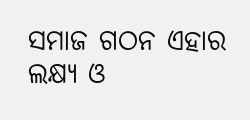ସମାଜ ଗଠନ ଏହାର ଲକ୍ଷ୍ୟ ଓ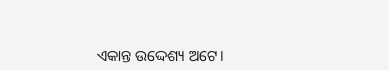ଏକାନ୍ତ ଉଦ୍ଦେଶ୍ୟ ଅଟେ।